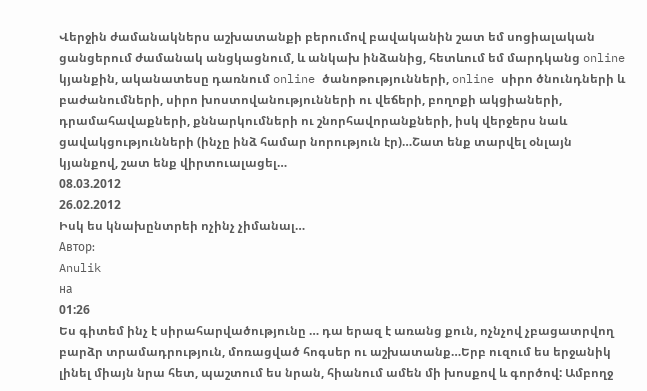Վերջին ժամանակներս աշխատանքի բերումով բավականին շատ եմ սոցիալական ցանցերում ժամանակ անցկացնում, և անկախ ինձանից, հետևում եմ մարդկանց online կյանքին, ականատեսը դառնում online ծանոթությունների, online սիրո ծնունդների և բաժանումների, սիրո խոստովանությունների ու վեճերի, բողոքի ակցիաների, դրամահավաքների, քննարկումների ու շնորհավորանքների, իսկ վերջերս նաև ցավակցությունների (ինչը ինձ համար նորություն էր)…Շատ ենք տարվել օնլայն կյանքով, շատ ենք վիրտուալացել…
08.03.2012
26.02.2012
Իսկ ես կնախընտրեի ոչինչ չիմանալ…
Автор:
Anulik
на
01:26
Ես գիտեմ ինչ է սիրահարվածությունը … դա երազ է առանց քուն, ոչնչով չբացատրվող բարձր տրամադրություն, մոռացված հոգսեր ու աշխատանք…Երբ ուզում ես երջանիկ լինել միայն նրա հետ, պաշտում ես նրան, հիանում ամեն մի խոսքով և գործով: Ամբողջ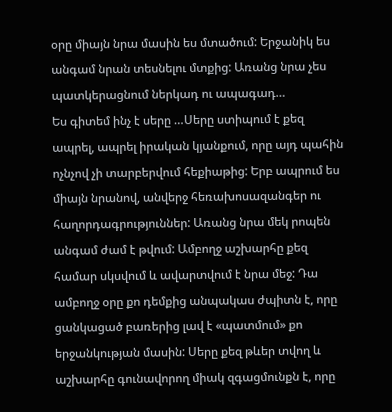օրը միայն նրա մասին ես մտածում: Երջանիկ ես անգամ նրան տեսնելու մտքից: Առանց նրա չես պատկերացնում ներկադ ու ապագադ…
Ես գիտեմ ինչ է սերը …Սերը ստիպում է քեզ ապրել, ապրել իրական կյանքում, որը այդ պահին ոչնչով չի տարբերվում հեքիաթից: Երբ ապրում ես միայն նրանով, անվերջ հեռախոսազանգեր ու հաղորդագրություններ: Առանց նրա մեկ րոպեն անգամ ժամ է թվում: Ամբողջ աշխարհը քեզ համար սկսվում և ավարտվում է նրա մեջ: Դա ամբողջ օրը քո դեմքից անպակաս ժպիտն է, որը ցանկացած բառերից լավ է «պատմում» քո երջանկության մասին: Սերը քեզ թևեր տվող և աշխարհը գունավորող միակ զգացմունքն է, որը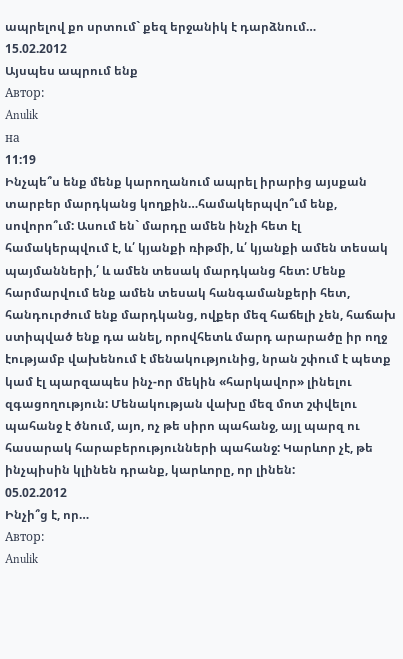ապրելով քո սրտում` քեզ երջանիկ է դարձնում…
15.02.2012
Այսպես ապրում ենք
Автор:
Anulik
на
11:19
Ինչպե՞ս ենք մենք կարողանում ապրել իրարից այսքան տարբեր մարդկանց կողքին…համակերպվո՞ւմ ենք, սովորո՞ւմ: Ասում են` մարդը ամեն ինչի հետ էլ համակերպվում է, և՛ կյանքի ռիթմի, և՛ կյանքի ամեն տեսակ պայմանների,՛ և ամեն տեսակ մարդկանց հետ: Մենք հարմարվում ենք ամեն տեսակ հանգամանքերի հետ, հանդուրժում ենք մարդկանց, ովքեր մեզ հաճելի չեն, հաճախ ստիպված ենք դա անել, որովհետև մարդ արարածը իր ողջ էությամբ վախենում է մենակությունից, նրան շփում է պետք կամ էլ պարզապես ինչ-որ մեկին «հարկավոր» լինելու զգացողություն: Մենակության վախը մեզ մոտ շփվելու պահանջ է ծնում, այո, ոչ թե սիրո պահանջ, այլ պարզ ու հասարակ հարաբերությունների պահանջ: Կարևոր չէ, թե ինչպիսին կլինեն դրանք, կարևորը, որ լինեն:
05.02.2012
Ինչի՞ց է, որ…
Автор:
Anulik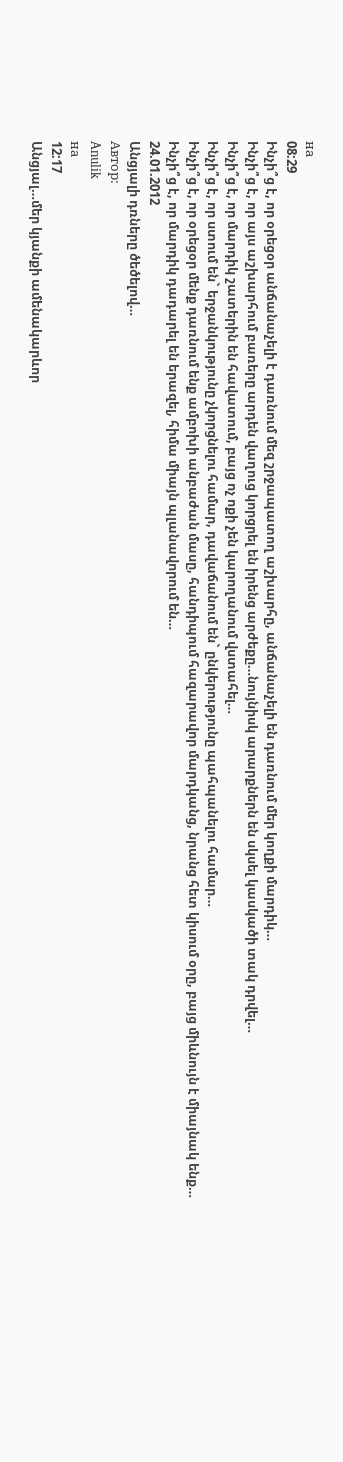на
08:29
Ինչի՞ց է, որ օրեցօր անճանաչելի է դառնում մեզ շրջապատող աշխարհը, անճանաչելի են դառնում մեր կողքի մարդիկ…
Ինչի՞ց է, որ այս աշխարհում բառերը արդեն վաղուց կորցրել են իրենց արժեքը…նույնիսկ արարքներն են սկսել կասկածի տակ դրվել…
Ինչի՞ց է, որ մարդիկ շատերին են հավատում, բայց ոչ ոքի չեն կարողանում վստահել…
Ինչի՞ց է, որ ստում են` երջանկությունը չկորցնելու համար, դավաճանում են` ընկերությունը պահպանելու համար…
Ինչի՞ց է, որ օրեցօր մենք դառնում ենք ամբոխի անբաժան մասը, հանդիպում հազարավոր մարդկանց, նրանց հետ կիսում օրը, բայց միևնույն է միայնակ ենք…
Ինչի՞ց է, որ մարդիկ դադարել են երազել, հիմա միայն պլանավորում են…
24.01.2012
Անցյալի դռները ծեծելով…
Автор:
Anulik
на
12:17
Անցյալ…մեր կյանքի ամենակարևոր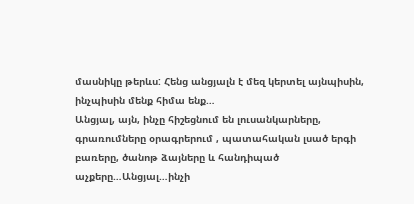մասնիկը թերևս: Հենց անցյալն է մեզ կերտել այնպիսին, ինչպիսին մենք հիմա ենք…
Անցյալ, այն, ինչը հիշեցնում են լուսանկարները, գրառումները օրագրերում , պատահական լսած երգի բառերը, ծանոթ ձայները և հանդիպած աչքերը…Անցյալ…ինչի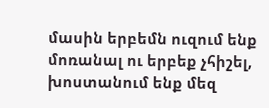մասին երբեմն ուզում ենք մոռանալ ու երբեք չհիշել, խոստանում ենք մեզ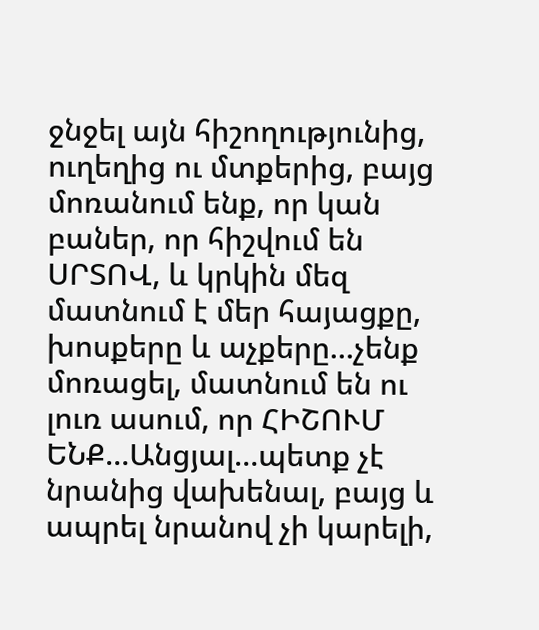ջնջել այն հիշողությունից, ուղեղից ու մտքերից, բայց մոռանում ենք, որ կան բաներ, որ հիշվում են ՍՐՏՈՎ, և կրկին մեզ մատնում է մեր հայացքը, խոսքերը և աչքերը…չենք մոռացել, մատնում են ու լուռ ասում, որ ՀԻՇՈՒՄ ԵՆՔ…Անցյալ…պետք չէ նրանից վախենալ, բայց և ապրել նրանով չի կարելի,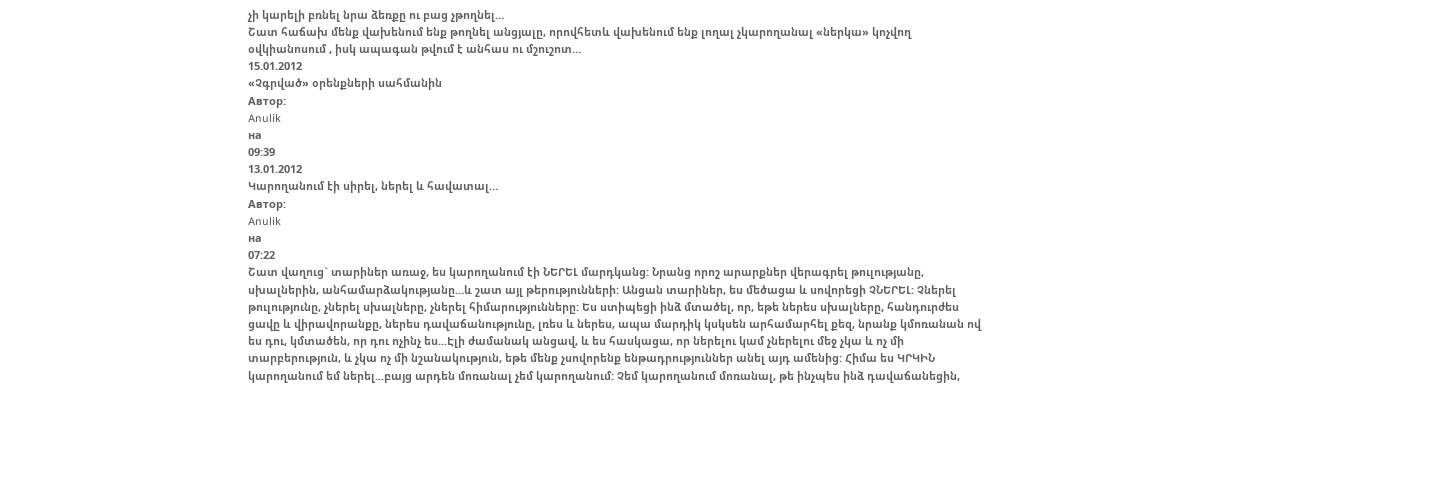չի կարելի բռնել նրա ձեռքը ու բաց չթողնել…
Շատ հաճախ մենք վախենում ենք թողնել անցյալը, որովհետև վախենում ենք լողալ չկարողանալ «ներկա» կոչվող օվկիանոսում , իսկ ապագան թվում է անհաս ու մշուշոտ…
15.01.2012
«Չգրված» օրենքների սահմանին
Автор:
Anulik
на
09:39
13.01.2012
Կարողանում էի սիրել, ներել և հավատալ…
Автор:
Anulik
на
07:22
Շատ վաղուց` տարիներ առաջ, ես կարողանում էի ՆԵՐԵԼ մարդկանց: Նրանց որոշ արարքներ վերագրել թուլությանը, սխալներին, անհամարձակությանը…և շատ այլ թերությունների: Անցան տարիներ, ես մեծացա և սովորեցի ՉՆԵՐԵԼ: Չներել թուլությունը, չներել սխալները, չներել հիմարությունները: Ես ստիպեցի ինձ մտածել, որ, եթե ներես սխալները, հանդուրժես ցավը և վիրավորանքը, ներես դավաճանությունը, լռես և ներես, ապա մարդիկ կսկսեն արհամարհել քեզ, նրանք կմոռանան ով ես դու, կմտածեն, որ դու ոչինչ ես...Էլի ժամանակ անցավ, և ես հասկացա, որ ներելու կամ չներելու մեջ չկա և ոչ մի տարբերություն, և չկա ոչ մի նշանակություն, եթե մենք չսովորենք ենթադրություններ անել այդ ամենից: Հիմա ես ԿՐԿԻՆ կարողանում եմ ներել...բայց արդեն մոռանալ չեմ կարողանում: Չեմ կարողանում մոռանալ, թե ինչպես ինձ դավաճանեցին,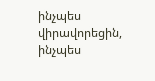ինչպես վիրավորեցին, ինչպես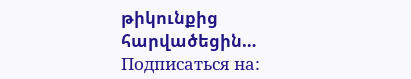թիկունքից հարվածեցին…
Подписаться на: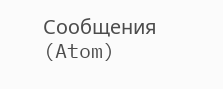Сообщения (Atom)